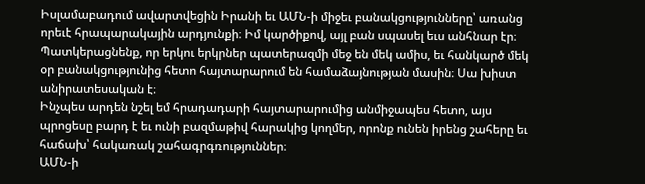Իսլամաբադում ավարտվեցին Իրանի եւ ԱՄՆ-ի միջեւ բանակցությունները՝ առանց որեւէ հրապարակային արդյունքի։ Իմ կարծիքով, այլ բան սպասել եւս անհնար էր։ Պատկերացնենք, որ երկու երկրներ պատերազմի մեջ են մեկ ամիս, եւ հանկարծ մեկ օր բանակցությունից հետո հայտարարում են համաձայնության մասին։ Սա խիստ անիրատեսական է։
Ինչպես արդեն նշել եմ հրադադարի հայտարարումից անմիջապես հետո, այս պրոցեսը բարդ է եւ ունի բազմաթիվ հարակից կողմեր, որոնք ունեն իրենց շահերը եւ հաճախ՝ հակառակ շահագրգռություններ։
ԱՄՆ-ի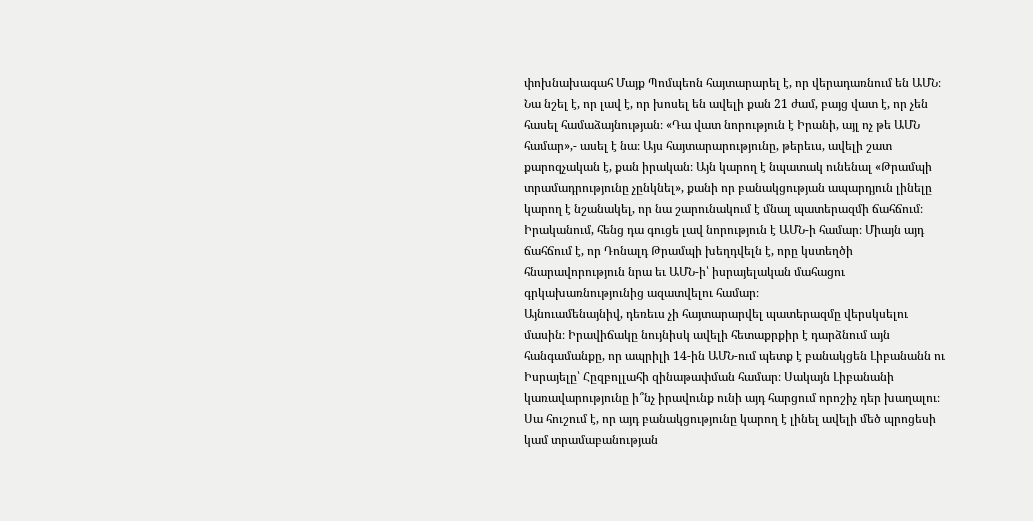փոխնախագահ Մայք Պոմպեոն հայտարարել է, որ վերադառնում են ԱՄՆ։ Նա նշել է, որ լավ է, որ խոսել են ավելի քան 21 ժամ, բայց վատ է, որ չեն հասել համաձայնության։ «Դա վատ նորություն է Իրանի, այլ ոչ թե ԱՄՆ համար»,- ասել է նա։ Այս հայտարարությունը, թերեւս, ավելի շատ քարոզչական է, քան իրական։ Այն կարող է նպատակ ունենալ «Թրամպի տրամադրությունը չընկնել», քանի որ բանակցության ապարդյուն լինելը կարող է նշանակել, որ նա շարունակում է մնալ պատերազմի ճահճում։
Իրականում, հենց դա գուցե լավ նորություն է ԱՄՆ-ի համար։ Միայն այդ ճահճում է, որ Դոնալդ Թրամպի խեղդվելն է, որը կստեղծի հնարավորություն նրա եւ ԱՄՆ-ի՝ իսրայելական մահացու գրկախառնությունից ազատվելու համար։
Այնուամենայնիվ, դեռեւս չի հայտարարվել պատերազմը վերսկսելու մասին։ Իրավիճակը նույնիսկ ավելի հետաքրքիր է դարձնում այն հանգամանքը, որ ապրիլի 14-ին ԱՄՆ-ում պետք է բանակցեն Լիբանանն ու Իսրայելը՝ Հըզբոլլահի զինաթափման համար։ Սակայն Լիբանանի կառավարությունը ի՞նչ իրավունք ունի այդ հարցում որոշիչ դեր խաղալու։ Սա հուշում է, որ այդ բանակցությունը կարող է լինել ավելի մեծ պրոցեսի կամ տրամաբանության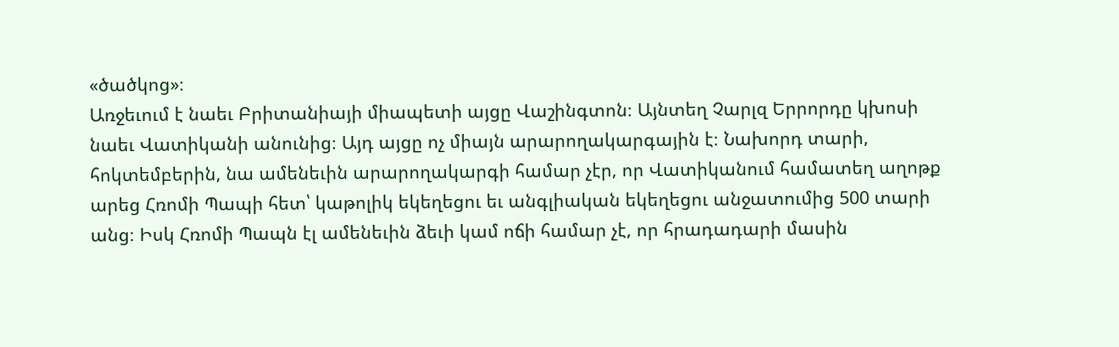«ծածկոց»։
Առջեւում է նաեւ Բրիտանիայի միապետի այցը Վաշինգտոն։ Այնտեղ Չարլզ Երրորդը կխոսի նաեւ Վատիկանի անունից։ Այդ այցը ոչ միայն արարողակարգային է։ Նախորդ տարի, հոկտեմբերին, նա ամենեւին արարողակարգի համար չէր, որ Վատիկանում համատեղ աղոթք արեց Հռոմի Պապի հետ՝ կաթոլիկ եկեղեցու եւ անգլիական եկեղեցու անջատումից 500 տարի անց։ Իսկ Հռոմի Պապն էլ ամենեւին ձեւի կամ ոճի համար չէ, որ հրադադարի մասին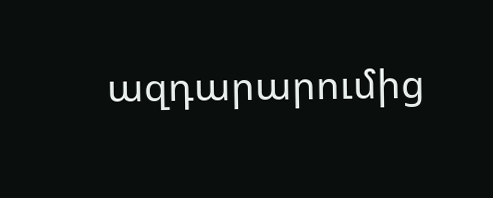ազդարարումից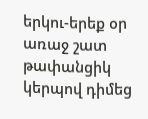երկու-երեք օր առաջ շատ թափանցիկ կերպով դիմեց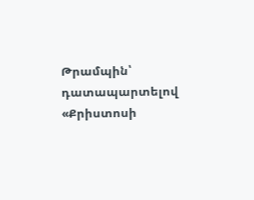Թրամպին՝ դատապարտելով «Քրիստոսի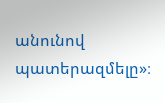անունով պատերազմելը»։